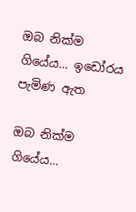ඔබ නික්ම ගියේය... ඉඩෝරය පැමිණ ඇත

ඔබ නික්ම ගියේය...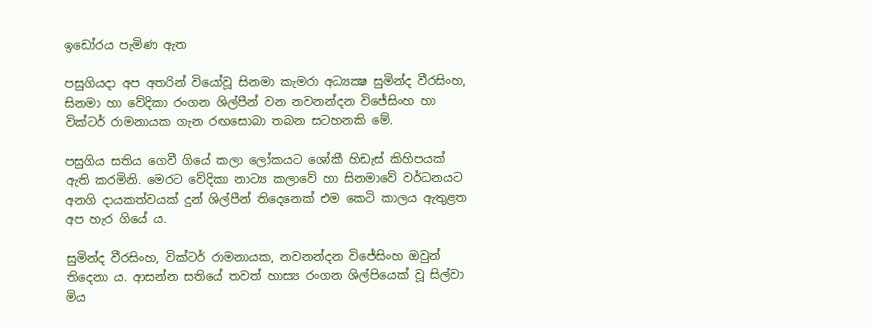ඉඩෝරය පැමිණ ඇත

පසුගියදා අප අතරින් වියෝවූ සිනමා කැමරා අධ්‍යක්‍ෂ සුමින්ද වීරසිංහ, සිනමා හා වේදිකා රංගන ශිල්පීන් වන නවනන්දන විජේසිංහ හා වික්ටර් රාමනායක ගැන රඟසොබා තබන සටහනකි මේ.

පසුගිය සතිය ගෙවී ගියේ කලා ලෝකයට ශෝකී හිඩැස් කිහිපයක් ඇති කරමිනි. මෙරට වේදිකා නාට්‍ය කලාවේ හා සිනමාවේ වර්ධනයට අනගි දායකත්වයක් දුන් ශිල්පීන් තිදෙනෙක් එම කෙටි කාලය ඇතුළත අප හැර ගියේ ය.

සුමින්ද වීරසිංහ, වික්ටර් රාමනායක, නවනන්දන විජේසිංහ ඔවුන් තිදෙනා ය. ආසන්න සතියේ තවත් හාස්‍ය රංගන ශිල්පියෙක් වූ සිල්වා මිය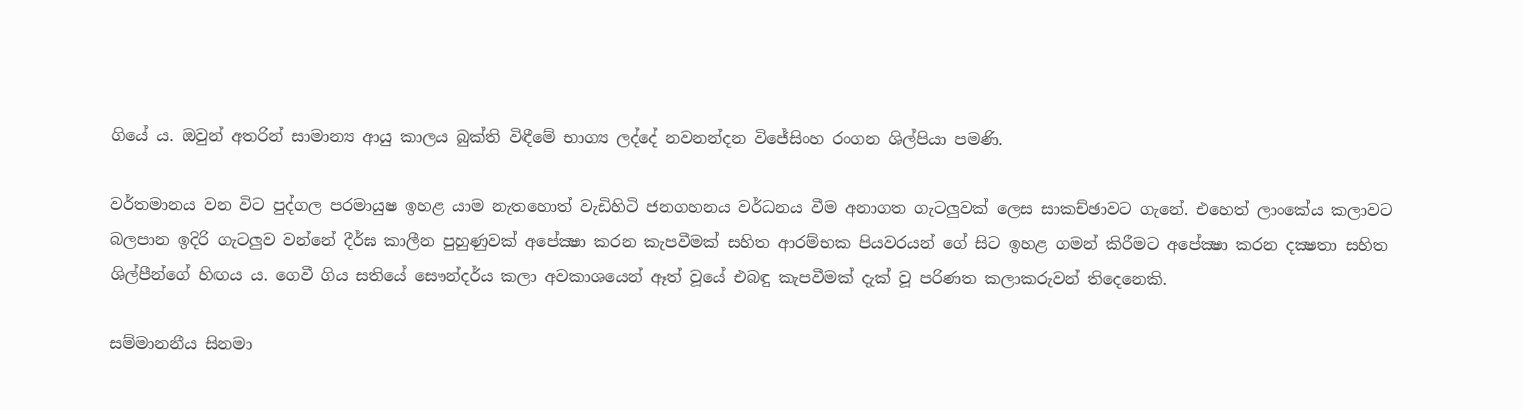ගියේ ය. ඔවුන් අතරින් සාමාන්‍ය ආයු කාලය බුක්ති විඳීමේ භාග්‍ය ලද්දේ නවනන්දන විජේසිංහ රංගන ශිල්පියා පමණි.

වර්තමානය වන විට පුද්ගල පරමායුෂ ඉහළ යාම නැතහොත් වැඩිහිටි ජනගහනය වර්ධනය වීම අනාගත ගැටලුවක් ලෙස සාකච්ඡාවට ගැනේ. එහෙත් ලාංකේය කලාවට බලපාන ඉදිරි ගැටලුව වන්නේ දීර්ඝ කාලීන පුහුණුවක් අපේක්‍ෂා කරන කැපවීමක් සහිත ආරම්භක පියවරයන් ගේ සිට ඉහළ ගමන් කිරීමට අපේක්‍ෂා කරන දක්‍ෂතා සහිත ශිල්පීන්ගේ හිඟය ය. ගෙවී ගිය සතියේ සෞන්දර්ය කලා අවකාශයෙන් ඈත් වූයේ එබඳු කැපවීමක් දැක් වූ පරිණත කලාකරුවන් තිදෙනෙකි.

සම්මානනීය සිනමා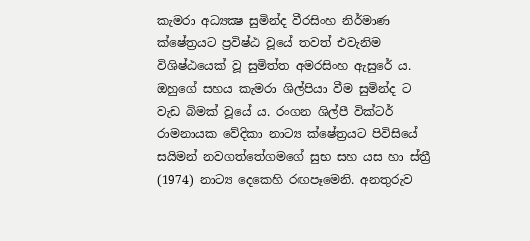කැමරා අධ්‍යක්‍ෂ සුමින්ද වීරසිංහ නිර්මාණ ක්ෂේත්‍රයට ප්‍රවිෂ්ඨ වූයේ තවත් එවැනිම විශිෂ්ඨයෙක් වූ සුමිත්ත අමරසිංහ ඇසුරේ ය. ඔහුගේ සහය කැමරා ශිල්පියා වීම සුමින්ද ට වැඩ බිමක් වූයේ ය. රංගන ශිල්පී වික්ටර් රාමනායක වේදිකා නාට්‍ය ක්ෂේත්‍රයට පිවිසියේ සයිමන් නවගත්තේගමගේ සුභ සහ යස හා ස්ත්‍රී (1974) නාට්‍ය දෙකෙහි රඟපෑමෙනි. අනතුරුව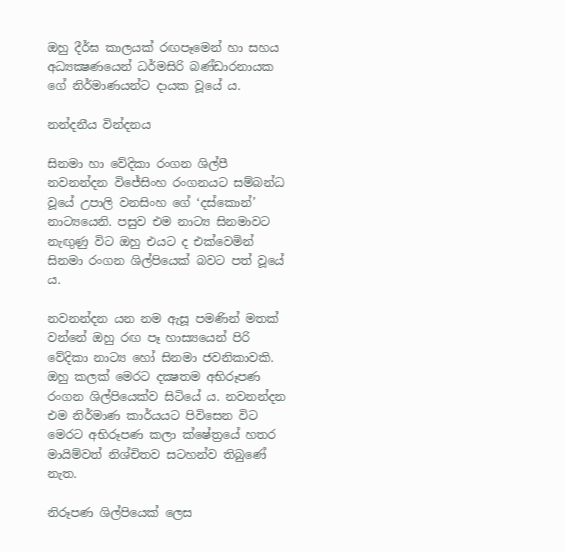ඔහු දීර්ඝ කාලයක් රඟපෑමෙන් හා සහය අධ්‍යක්‍ෂණයෙන් ධර්මසිරි බණ්ඩාරනායක ගේ නිර්මාණයන්ට දායක වූයේ ය.

නන්දනීය වින්දනය

සිනමා හා වේදිකා රංගන ශිල්පී නවනන්දන විජේසිංහ රංගනයට සම්බන්ධ වූයේ උපාලි වනසිංහ ගේ ‘දස්කොන්’ නාට්‍යයෙනි. පසුව එම නාට්‍ය සිනමාවට නැඟුණු විට ඔහු එයට ද එක්වෙමින් සිනමා රංගන ශිල්පියෙක් බවට පත් වූයේ ය.

නවනන්දන යන නම ඇසූ පමණින් මතක් වන්නේ ඔහු රඟ පෑ හාස්‍යයෙන් පිරි වේදිකා නාට්‍ය හෝ සිනමා ජවනිකාවකි. ඔහු කලක් මෙරට දක්‍ෂතම අභිරූපණ රංගන ශිල්පියෙක්ව සිටියේ ය. නවනන්දන එම නිර්මාණ කාර්යයට පිවිසෙන විට මෙරට අභිරූපණ කලා ක්ෂේත්‍රයේ හතර මායිම්වත් නිශ්චිතව සටහන්ව තිබුණේ නැත.

නිරූපණ ශිල්පියෙක් ලෙස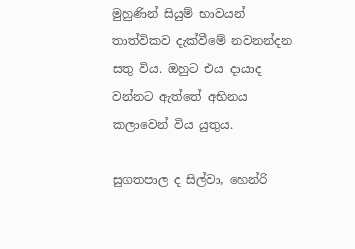මුහුණින් සියුම් භාවයන් තාත්විකව දැක්වීමේ නවනන්දන සතු විය. ඔහුට එය දායාද වන්නට ඇත්තේ අභිනය කලාවෙන් විය යුතුය.

සුගතපාල ද සිල්වා, හෙන්රි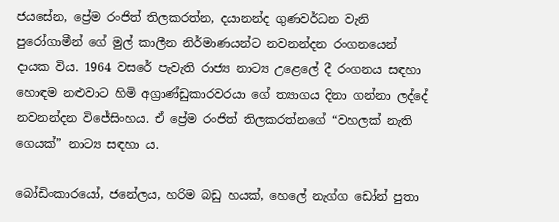ජයසේන, ප්‍රේම රංජිත් තිලකරත්න, දයානන්ද ගුණවර්ධන වැනි පුරෝගාමීන් ගේ මුල් කාලීන නිර්මාණයන්ට නවනන්දන රංගනයෙන් දායක විය. 1964 වසරේ පැවැති රාජ්‍ය නාට්‍ය උළෙලේ දී රංගනය සඳහා හොඳම නළුවාට හිමි අග්‍රාණ්ඩුකාරවරයා ගේ ත්‍යාගය දිනා ගන්නා ලද්දේ නවනන්දන විජේසිංහය. ඒ ප්‍රේම රංජිත් තිලකරත්නගේ “වහලක් නැති ගෙයක්” නාට්‍ය සඳහා ය.

බෝඩිංකාරයෝ, ජනේලය, හරිම බඩු හයක්, හෙලේ නැග්ග ඩෝන් පුතා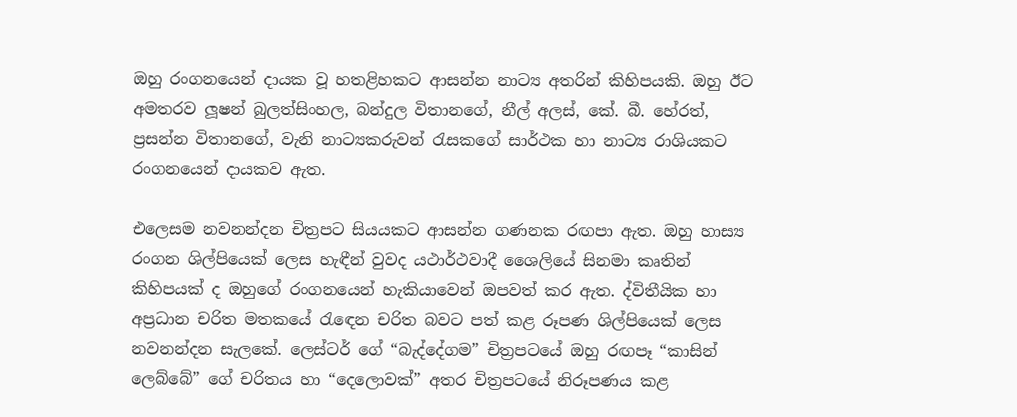ඔහු රංගනයෙන් දායක වූ හතළිහකට ආසන්න නාට්‍ය අතරින් කිහිපයකි. ඔහු ඊට අමතරව ලූෂන් බුලත්සිංහල, බන්දුල විතානගේ, නීල් අලස්, කේ. බී. හේරත්, ප්‍රසන්න විතානගේ, වැනි නාට්‍යකරුවන් රැසකගේ සාර්ථක හා නාට්‍ය රාශියකට රංගනයෙන් දායකව ඇත.

එලෙසම නවනන්දන චිත්‍රපට සියයකට ආසන්න ගණනක රඟපා ඇත. ඔහු හාස්‍ය රංගන ශිල්පියෙක් ලෙස හැඳීන් වුවද යථාර්ථවාදී ශෛලියේ සිනමා කෘතින් කිහිපයක් ද ඔහුගේ රංගනයෙන් හැකියාවෙන් ඔපවත් කර ඇත. ද්විතීයික හා අප්‍රධාන චරිත මතකයේ රැඳෙන චරිත බවට පත් කළ රූපණ ශිල්පියෙක් ලෙස නවනන්දන සැලකේ. ලෙස්ටර් ගේ “බැද්දේගම” චිත්‍රපටයේ ඔහු රඟපෑ “කාසින් ලෙබ්බේ” ගේ චරිතය හා “දෙලොවක්” අතර චිත්‍රපටයේ නිරූපණය කළ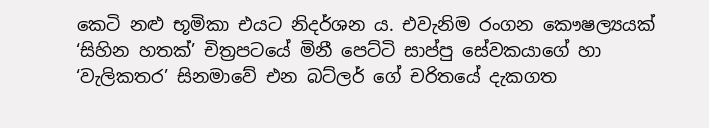කෙටි නළු භූමිකා එයට නිදර්ශන ය. එවැනිම රංගන කෞෂල්‍යයක් ‘සිහින හතක්’ චිත්‍රපටයේ මිනී පෙට්ටි සාප්පු සේවකයාගේ හා ‘වැලිකතර’ සිනමාවේ එන බට්ලර් ගේ චරිතයේ දැකගත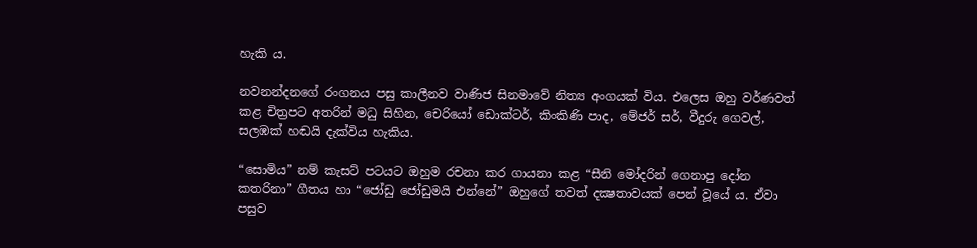හැකි ය.

නවනන්දනගේ රංගනය පසු කාලීනව වාණිජ සිනමාවේ නිත්‍ය අංගයක් විය. එලෙස ඔහු වර්ණවත් කළ චිත්‍රපට අතරින් මධු සිහින, චෙරියෝ ඩොක්ටර්, කිංකිණි පාද, මේජර් සර්, වීදුරු ගෙවල්, සලඹක් හඬයි දැක්විය හැකිය.

“සොමිය” නම් කැසට් පටයට ඔහුම රචනා කර ගායනා කළ “සීනි මෝදරින් ගෙනාපු දෝන කතරිනා” ගීතය හා “ජෝඩු ජෝඩුමයි එන්නේ” ඔහුගේ තවත් දක්‍ෂතාවයක් පෙන් වූයේ ය. ඒවා පසුව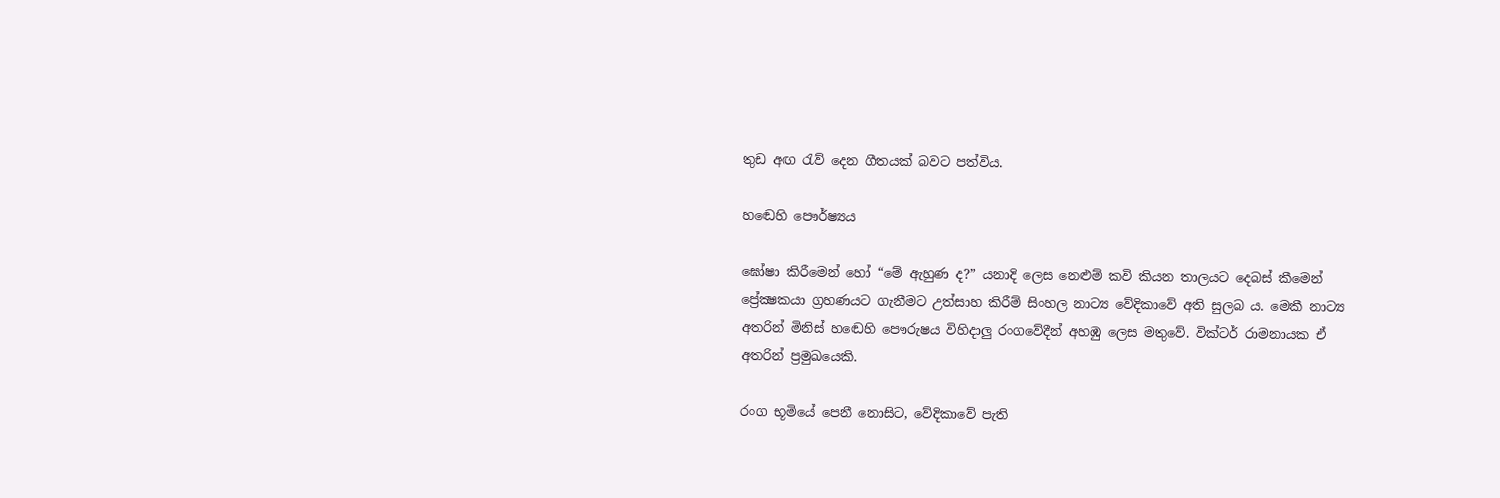තුඩ අඟ රැව් දෙන ගීතයක් බවට පත්විය.

හ‍ඬෙහි පෞර්ෂ්‍යය

ඝෝෂා කිරීමෙන් හෝ “මේ ඇහුණ ද?” යනාදි ලෙස නෙළුම් කවි කියන තාලයට දෙබස් කීමෙන් ප්‍රේක්‍ෂකයා ග්‍රහණයට ගැනීමට උත්සාහ කිරීම් සිංහල නාට්‍ය වේදිකාවේ අති සුලබ ය. මෙකී නාට්‍ය අතරින් මිනිස් හඬෙහි පෞරුෂය විහිදාලු රංගවේදීන් අහඹු ලෙස මතුවේ. වික්ටර් රාමනායක ඒ අතරින් ප්‍රමුඛයෙකි.

රංග භූමියේ පෙනී නොසිට, වේදිකාවේ පැති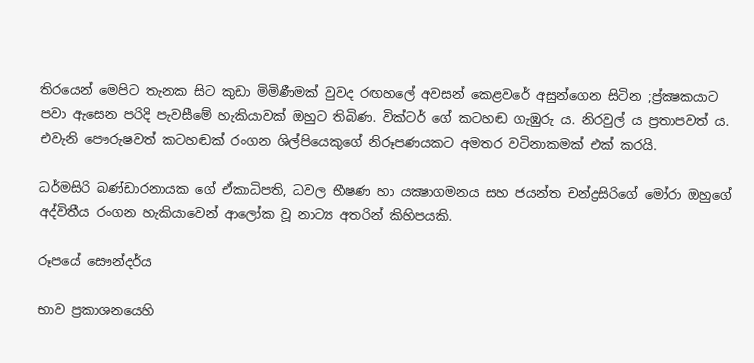තිරයෙන් මෙපිට තැනක සිට කුඩා මිමිණීමක් වුවද රඟහලේ අවසන් කෙළවරේ අසුන්ගෙන සිටින ;ප්‍ර්ක්‍ෂකයාට පවා ඇසෙන පරිදි පැවසීමේ හැකියාවක් ඔහුට තිබිණ. වික්ටර් ගේ කටහඬ ගැඹුරු ය. නිරවුල් ය ප්‍රතාපවත් ය. එවැනි පෞරුෂවත් කටහඬක් රංගන ශිල්පියෙකුගේ නිරූපණයකට අමතර වටිනාකමක් එක් කරයි.

ධර්මසිරි බණ්ඩාරනායක ගේ ඒකාධිපති, ධවල භීෂණ හා යක්‍ෂාගමනය සහ ජයන්ත චන්ද්‍රසිරිගේ මෝරා ඔහුගේ අද්විතීය රංගන හැකියාවෙන් ආලෝක වූ නාට්‍ය අතරින් කිහිපයකි.

රූපයේ සෞන්දර්ය

භාව ප්‍රකාශනයෙහි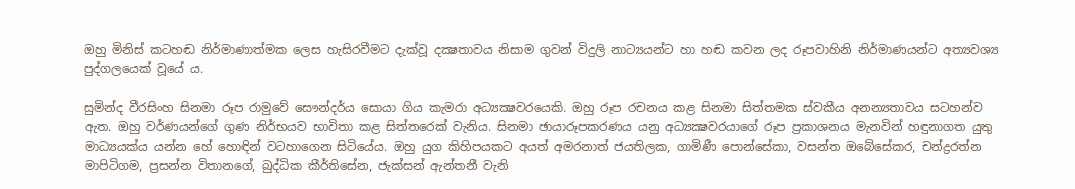ඔහු මිනිස් කටහඬ නිර්මාණාත්මක ලෙස හැසිරවීමට දැක්වූ දක්‍ෂතාවය නිසාම ගුවන් විදුලි නාට්‍යයන්ට හා හඬ කවන ලද රූපවාහිනි නිර්මාණයන්ට අත්‍යවශ්‍ය පුද්ගලයෙක් වූයේ ය.

සුමින්ද වීරසිංහ සිනමා රූප රාමුවේ සෞන්දර්ය සොයා ගිය කැමරා අධ්‍යක්‍ෂවරයෙකි. ඔහු රූප රචනය කළ සිනමා සිත්තමක ස්වකීය අනන්‍යතාවය සටහන්ව ඇත. ඔහු වර්ණයන්ගේ ගුණ නිර්භයව භාවිතා කළ සිත්තරෙක් වැනිය. සිනමා ඡායාරූපකරණය යනු අධ්‍යක්‍ෂවරයාගේ රූප ප්‍රකාශනය මැනවින් හඳුනාගත යුතු මාධ්‍යයක්ය යන්න හේ හොඳින් වටහාගෙන සිටියේය. ඔහු යුග කිහිපයකට අයත් අමරනාත් ජයතිලක, ගාමිණී පොන්සේකා, වසන්ත ඔබේසේකර, චන්ද්‍රරත්න මාපිටිගම, ප්‍රසන්න විතානගේ, බුද්ධික කීර්තිසේන, ජැක්සන් ඇන්තනී වැනි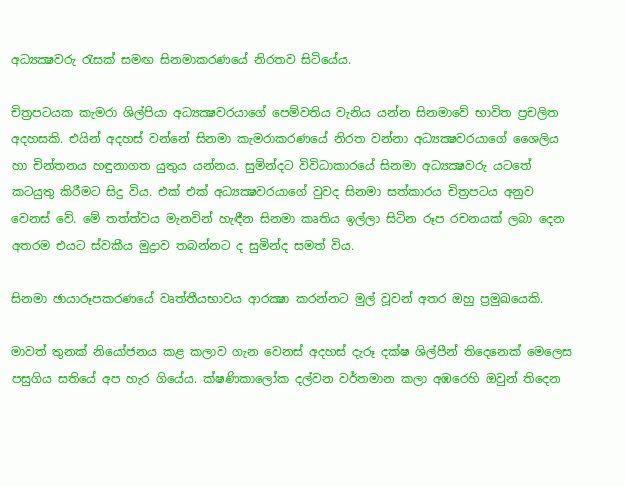අධ්‍යක්‍ෂවරු රැසක් සමඟ සිනමාකරණයේ නිරතව සිටියේය.

චිත්‍රපටයක කැමරා ශිල්පියා අධ්‍යක්‍ෂවරයාගේ පෙම්වතිය වැනිය යන්න සිනමාවේ භාවිත ප්‍රචලිත අදහසකි. එයින් අදහස් වන්නේ සිනමා කැමරාකරණයේ නිරත වන්නා අධ්‍යක්‍ෂවරයාගේ ශෛලිය හා චින්තනය හඳුනාගත යුතුය යන්නය. සුමින්දට විවිධාකාරයේ සිනමා අධ්‍යක්‍ෂවරු යටතේ කටයුතු කිරීමට සිදු විය. එක් එක් අධ්‍යක්‍ෂවරයාගේ වුවද සිනමා සත්කාරය චිත්‍රපටය අනුව වෙනස් වේ. මේ තත්ත්වය මැනවින් හැඳීන සිනමා කෘතිය ඉල්ලා සිටින රූප රචනයක් ලබා දෙන අතරම එයට ස්වකීය මුද්‍රාව තබන්නට ද සුමින්ද සමත් විය.

සිනමා ඡායාරූපකරණයේ වෘත්තීයභාවය ආරක්‍ෂා කරන්නට මුල් වූවන් අතර ඔහු ප්‍රමුඛයෙකි.

මාවත් තුනක් නියෝජනය කළ කලාව ගැන වෙනස් අදහස් දැරූ දක්ෂ ශිල්පීන් තිදෙනෙක් මෙලෙස පසුගිය සතියේ අප හැර ගියේය. ක්ෂණිකාලෝක දල්වන වර්තමාන කලා අඹරෙහි ඔවුන් තිදෙන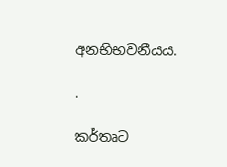අනභිභවනීයය.

.

කර්තෘට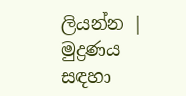ලියන්න | මුද්‍රණය සඳහා